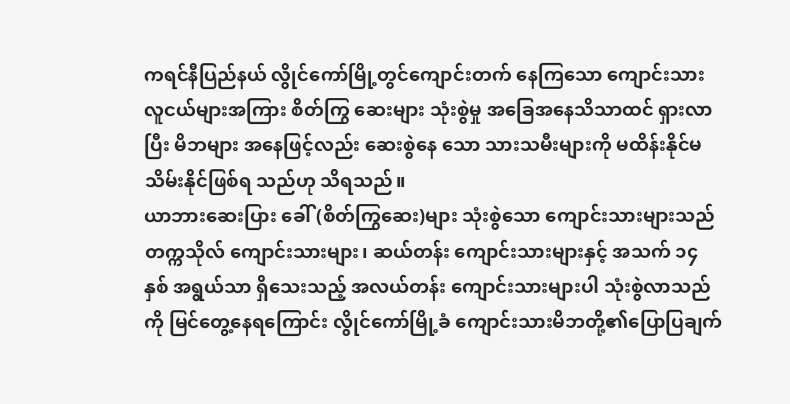ကရင်နီပြည်နယ် လွိုင်ကော်မြို့တွင်ကျောင်းတက် နေကြသော ကျောင်းသားလူငယ်များအကြား စိတ်ကြွ ဆေးများ သုံးစွဲမှု အခြေအနေသိသာထင် ရှားလာပြီး မိဘများ အနေဖြင့်လည်း ဆေးစွဲနေ သော သားသမီးများကို မထိန်းနိုင်မသိမ်းနိုင်ဖြစ်ရ သည်ဟု သိရသည်။
ယာဘားဆေးပြား ခေါ် (စိတ်ကြွဆေး)များ သုံးစွဲသော ကျောင်းသားများသည် တက္ကသိုလ် ကျောင်းသားများ၊ ဆယ်တန်း ကျောင်းသားများနှင့် အသက် ၁၄ နှစ် အရွယ်သာ ရှိသေးသည့် အလယ်တန်း ကျောင်းသားများပါ သုံးစွဲလာသည်ကို မြင်တွေ့နေရကြောင်း လွိုင်ကော်မြို့ခံ ကျောင်းသားမိဘတို့၏ပြောပြချက်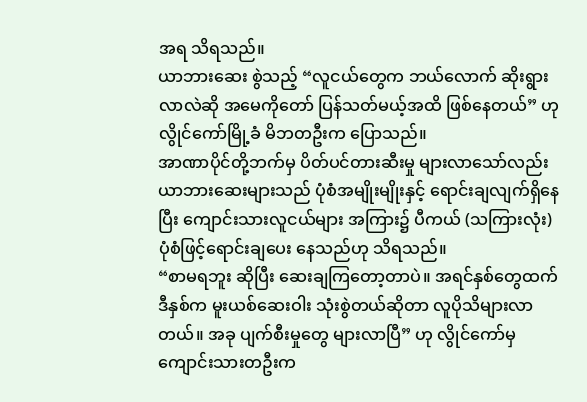အရ သိရသည်။
ယာဘားဆေး စွဲသည့် “လူငယ်တွေက ဘယ်လောက် ဆိုးရွားလာလဲဆို အမေကိုတော် ပြန်သတ်မယ့်အထိ ဖြစ်နေတယ်” ဟု လွိုင်ကော်မြို့ခံ မိဘတဦးက ပြောသည်။
အာဏာပိုင်တို့ဘက်မှ ပိတ်ပင်တားဆီးမှု များလာသော်လည်း ယာဘားဆေးများသည် ပုံစံအမျိုးမျိုးနှင့် ရောင်းချလျက်ရှိနေပြီး ကျောင်းသားလူငယ်များ အကြား၌ ပီကယ် (သကြားလုံး) ပုံစံဖြင့်ရောင်းချပေး နေသည်ဟု သိရသည်။
“စာမရဘူး ဆိုပြီး ဆေးချကြတော့တာပဲ။ အရင်နှစ်တွေထက် ဒီနှစ်က မူးယစ်ဆေးဝါး သုံးစွဲတယ်ဆိုတာ လူပိုသိများလာတယ်။ အခု ပျက်စီးမှုတွေ များလာပြီ” ဟု လွိုင်ကော်မှ ကျောင်းသားတဦးက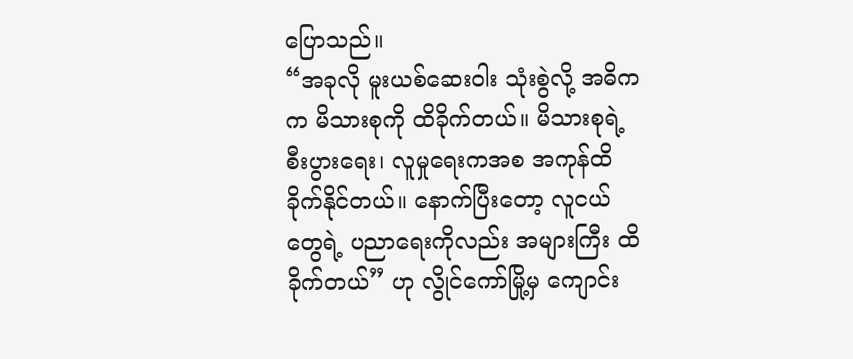ပြောသည်။
“အခုလို မူးယစ်ဆေးဝါး သုံးစွဲလို့ အဓိကက မိသားစုကို ထိခိုက်တယ်။ မိသားစုရဲ့ စီးပွားရေး၊ လူမှုရေးကအစ အကုန်ထိခိုက်နိုင်တယ်။ နောက်ပြီးတော့ လူငယ်တွေရဲ့ ပညာရေးကိုလည်း အများကြီး ထိခိုက်တယ်” ဟု လွိုင်ကော်မြို့မှ ကျောင်း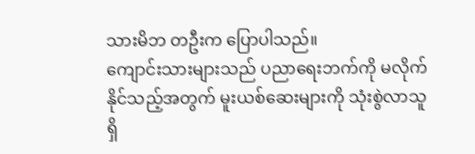သားမိဘ တဦးက ပြောပါသည်။
ကျောင်းသားများသည် ပညာရေးဘက်ကို မလိုက်နိုင်သည့်အတွက် မူးယစ်ဆေးများကို သုံးစွဲလာသူ ရှိ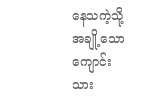နေသကဲ့သို့ အချို့သော ကျောင်းသား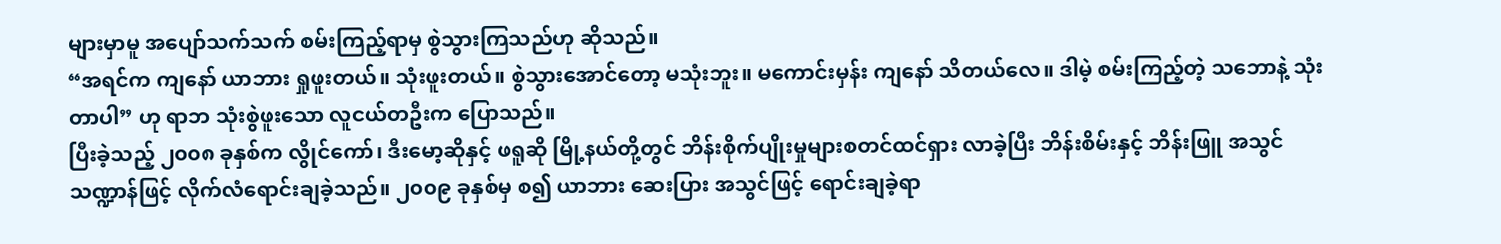များမှာမူ အပျော်သက်သက် စမ်းကြည့်ရာမှ စွဲသွားကြသည်ဟု ဆိုသည်။
“အရင်က ကျနော် ယာဘား ရှုဖူးတယ်။ သုံးဖူးတယ်။ စွဲသွားအောင်တော့ မသုံးဘူး။ မကောင်းမှန်း ကျနော် သိတယ်လေ။ ဒါမဲ့ စမ်းကြည့်တဲ့ သဘောနဲ့ သုံးတာပါ” ဟု ရာဘ သုံးစွဲဖူးသော လူငယ်တဦးက ပြောသည်။
ပြီးခဲ့သည့် ၂၀၀၈ ခုနှစ်က လွိုင်ကော်၊ ဒီးမော့ဆိုနှင့် ဖရူဆို မြို့နယ်တို့တွင် ဘိန်းစိုက်ပျိုးမှုများစတင်ထင်ရှား လာခဲ့ပြီး ဘိန်းစိမ်းနှင့် ဘိန်းဖြူ အသွင်သဏ္ဍာန်ဖြင့် လိုက်လံရောင်းချခဲ့သည်။ ၂၀၀၉ ခုနှစ်မှ စ၍ ယာဘား ဆေးပြား အသွင်ဖြင့် ရောင်းချခဲ့ရာ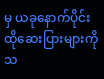မှ ယခုနောက်ပိုင်း ထိုဆေးပြားများကို သ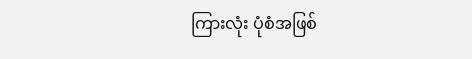ကြားလုံး ပုံစံအဖြစ်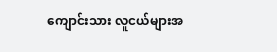ကျောင်းသား လူငယ်များအ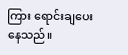ကြား ရောင်းချပေးနေသည်။